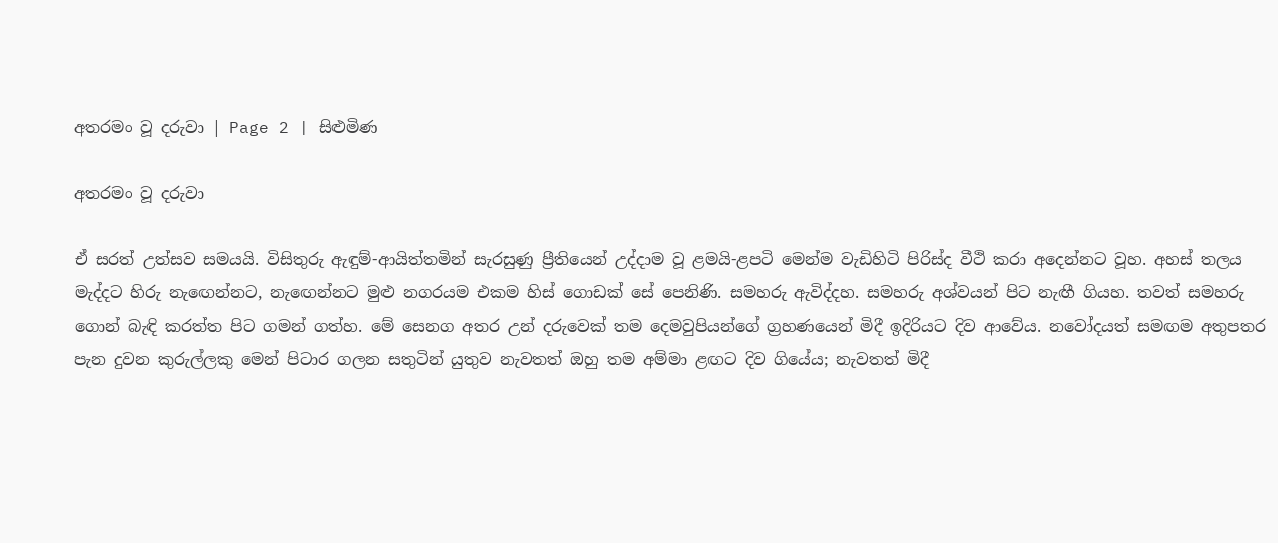අතරමං වූ දරුවා | Page 2 | සිළුමිණ

අතරමං වූ දරුවා

ඒ සරත් උත්සව සමයයි. විසිතුරු ඇඳුම්-ආයිත්තමින් සැරසුණු ප්‍රීතියෙන් උද්දාම වූ ළමයි-ළපටි මෙන්ම වැඩිහිටි පිරිස්ද වීථි කරා අදෙන්නට වූහ. අහස් තලය මැද්දට හිරු නැ‍ඟෙන්නට, නැ‍ඟෙන්නට මුළු නගරයම එකම හිස් ගොඩක් සේ පෙනිණි. සමහරු ඇවිද්දහ. සමහරු අශ්වයන් පිට නැඟී ගියහ. තවත් සමහරු ගොන් බැඳි කරත්ත පිට ගමන් ගත්හ. මේ සෙනග අතර උන් දරුවෙක් තම දෙමවුපියන්ගේ ග්‍රහණයෙන් මිදී ඉදිරියට දිව ආවේය. නවෝදයත් සමඟම අතුපතර පැන දුවන කුරුල්ලකු මෙන් පිටාර ගලන සතුටින් යුතුව නැවතත් ඔහු තම අම්මා ළඟට දිව ගියේය; නැවතත් මිදී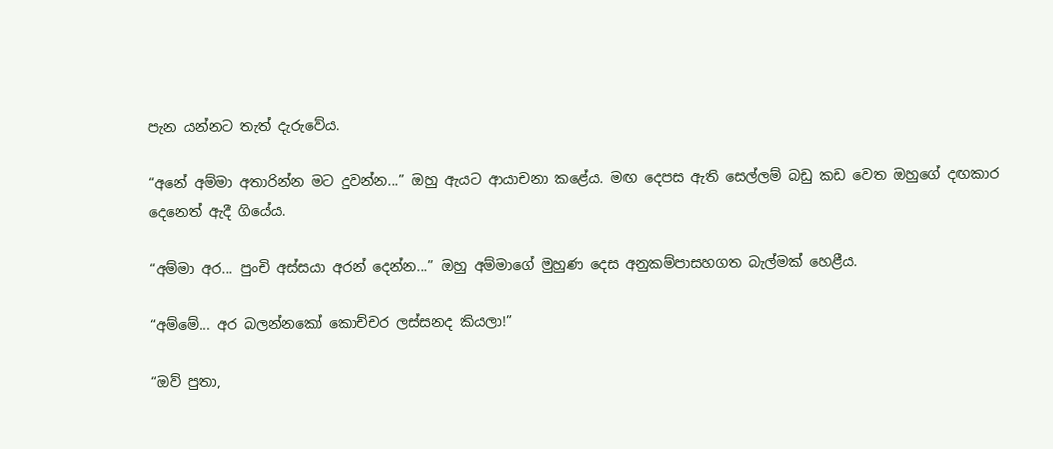පැන යන්නට තැත් දැරුවේය.

“අනේ අම්මා අතාරින්න මට දුවන්න...” ඔහු ඇයට ආයාචනා කළේය. මඟ දෙපස ඇති සෙල්ලම් බඩු කඩ වෙත ඔහුගේ දඟකාර දෙනෙත් ඇදී ගියේය.

“අම්මා අර... පුංචි අස්සයා අරන් දෙන්න...” ඔහු අම්මාගේ මුහුණ දෙස අනුකම්පාසහගත බැල්මක් හෙළීය.

“අම්මේ... අර බලන්නකෝ කොච්චර ලස්සනද කියලා!”

“ඔව් පුතා,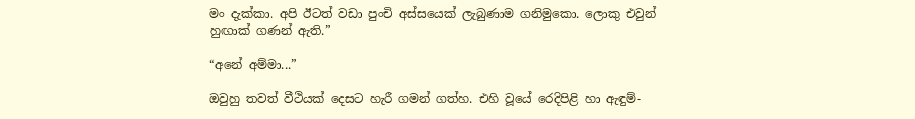මං දැක්කා. අපි ඊටත් වඩා පුංචි අස්සයෙක් ලැබුණාම ගනිමුකො. ලොකු එවුන් හුඟාක් ගණන් ඇති.”

“අනේ අම්මා...”

ඔවුහු තවත් වීථියක් දෙසට හැරී ගමන් ගත්හ. එහි වූයේ රෙදිපිළි හා ඇඳුම්-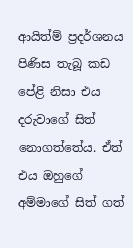ආයිත්ම් ප්‍රදර්ශනය පිණිස තැබූ කඩ පේළි නිසා එය දරුවාගේ සිත් නොගත්තේය. ඒත් එය ඔහුගේ අම්මාගේ සිත් ගත්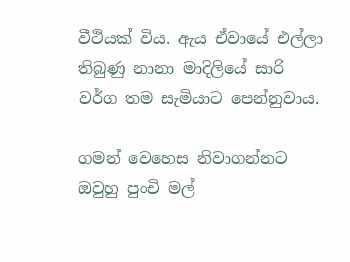වීථියක් විය. ඇය ඒවායේ එල්ලා තිබුණු නානා මාදිලියේ සාරි වර්ග තම සැමියාට පෙන්නුවාය.

ගමන් වෙහෙස නිවාගන්නට ඔවුහු පුංචි මල්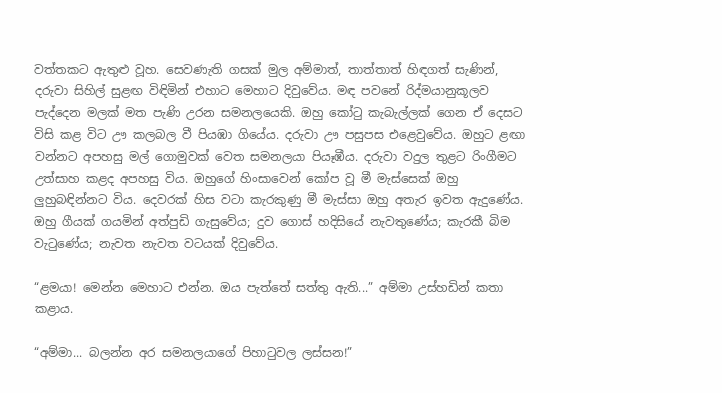වත්තකට ඇතුළු වූහ. සෙවණැති ගසක් මුල අම්මාත්, තාත්තාත් හිඳගත් සැණින්, දරුවා සිහිල් සුළඟ විඳිමින් එහාට මෙහාට දිවුවේය. මඳ පවනේ රිද්මයානුකූලව පැද්දෙන මලක් මත පැණි උරන සමනලයෙකි. ඔහු කෝටු කැබැල්ලක් ගෙන ඒ දෙසට විසි කළ විට ඌ කලබල වී පියඹා ගියේය. දරුවා ඌ පසුපස එළෙවුවේය. ඔහුට ළඟා වන්නට අපහසු මල් ගොමුවක් වෙත සමනලයා පියෑඹීය. දරුවා වදුල තුළට රිංගීමට උත්සාහ කළද අපහසු විය. ඔහුගේ හිංසාවෙන් කෝප වූ මී මැස්සෙක් ඔහු ලුහුබඳින්නට විය. දෙවරක් හිස වටා කැරකුණු මී මැස්සා ඔහු අතැර ඉවත ඇදුණේය. ඔහු ගීයක් ගයමින් අත්පුඩි ගැසුවේය; දුව ගොස් හදිසියේ නැවතුණේය; කැරකී බිම වැටුණේය; නැවත නැවත වටයක් දිවුවේය.

“ළමයා! මෙන්න මෙහාට එන්න. ඔය පැත්තේ සත්තු ඇති...” අම්මා උස්හඩින් කතා කළාය.

“අම්මා... බලන්න අර සමනලයාගේ පිහාටුවල ලස්සන!”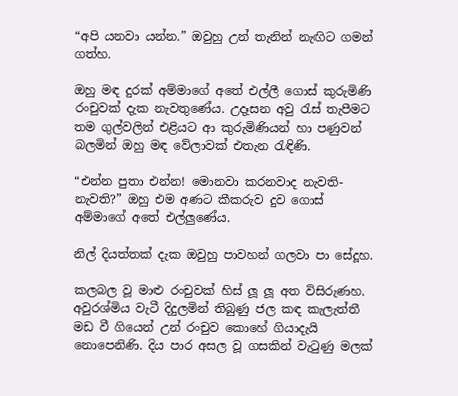“අපි යනවා යන්න.” ඔවුහු උන් තැනින් නැඟිට ගමන් ගත්හ.

ඔහු මඳ දුරක් අම්මාගේ අතේ එල්ලී ගොස් කුරුමිණි රංචුවක් දැක නැවතුණේය. උදෑසන අවු රැස් තැපීමට තම ගුල්වලින් එළියට ආ කුරුමිණියන් හා පණුවන් බලමින් ඔහු මඳ වේලාවක් එතැන රැඳිණි.

“එන්න පුතා එන්න! මොනවා කරනවාද නැවති-නැවති?” ඔහු එම අණට කීකරුව දුව ගොස් අම්මාගේ අතේ එල්ලුණේය.

නිල් දියත්තක් දැක ඔවුහු පාවහන් ගලවා පා සේදූහ.

කලබල වූ මාළු රංචුවක් හිස් ලූ ලූ අත විසිරුණහ. අවුරශ්මිය වැටී දිදුලමින් තිබුණු ජල කඳ කැලැත්තී මඩ වී ගියෙන් උන් රංචුව කොහේ ගියාදැයි නොපෙනිණි. දිය පාර අසල වූ ගසකින් වැටුණු මලක්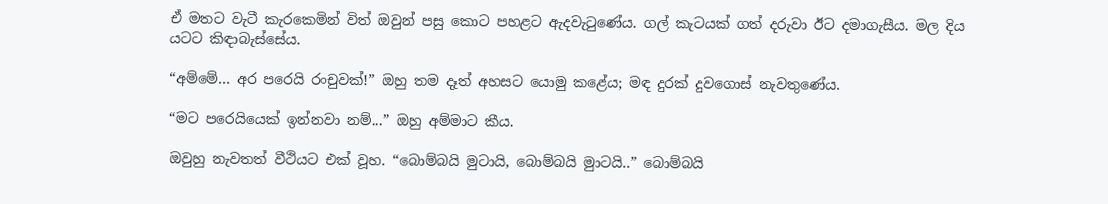ඒ මතට වැටී කැරකෙමින් විත් ඔවුන් පසු කොට පහළට ඇදවැටුණේය. ගල් කැටයක් ගත් දරුවා ඊට දමාගැසීය. මල දිය යටට කිඳාබැස්සේය.

“අම්මේ... අර පරෙයි රංචුවක්!” ඔහු තම දෑත් අහසට යොමු කළේය; මඳ දුරක් දුවගොස් නැවතුණේය.

“මට පරෙයියෙක් ඉන්නවා නම්...” ඔහු අම්මාට කීය.

ඔවුහු නැවතත් වීථියට එක් වූහ. “බොම්බයි ‍මුටායි, බොම්බයි මුාටයි..” බොම්බයි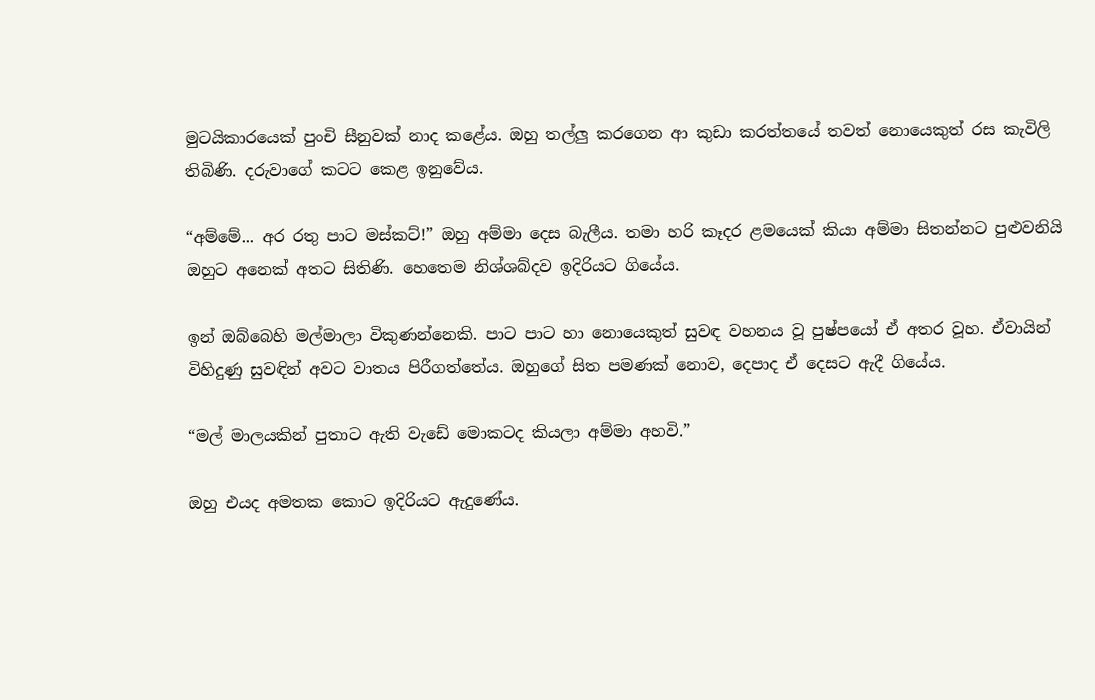මුටයිකාරයෙක් පුංචි සීනුවක් නාද කළේය. ඔහු තල්ලු කරගෙන ආ කුඩා කරත්තයේ තවත් නොයෙකුත් රස කැවිලි තිබිණි. දරුවාගේ කටට කෙළ ඉනුවේය.

“අම්මේ... අර රතු පාට මස්කට්!” ඔහු අම්මා දෙස බැලීය. තමා හරි කෑදර ළමයෙක් කියා අම්මා සිතන්නට පුළුවනියි ඔහුට අනෙක් අතට සිතිණි. හෙතෙම නිශ්ශබ්දව ඉදිරියට ගියේය.

ඉන් ඔබ්බෙහි මල්මාලා විකුණන්නෙකි. පාට පාට හා නොයෙකුත් සුවඳ වහනය වූ පුෂ්පයෝ ඒ අතර වූහ. ඒවායින් විහිදුණු සුවඳින් අවට වාතය පිරීගත්තේය. ඔහුගේ සිත පමණක් නොව, දෙපාද ඒ දෙසට ඇදී ගියේය.

“මල් මාලයකින් පුතාට ඇති වැඩේ මොකටද කියලා අම්මා අහවි.”

ඔහු එයද අමතක කොට ඉදිරියට ඇදුණේය.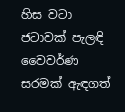හිස වටා ජටාවක් පැලඳි වෛවර්ණ සරමක් ඇඳගත්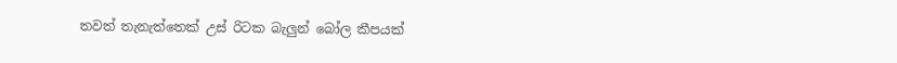තවත් තැනැත්තෙක් උස් රිටක බැලුන් බෝල කීපයක්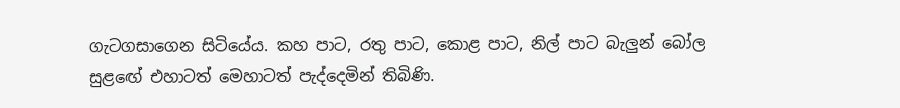ගැටගසාගෙන සිටියේය. කහ පාට, රතු පාට, කොළ පාට, නිල් පාට බැලුන් බෝල සුළ‍ඟේ එහාටත් මෙහාටත් පැද්දෙමින් තිබිණි.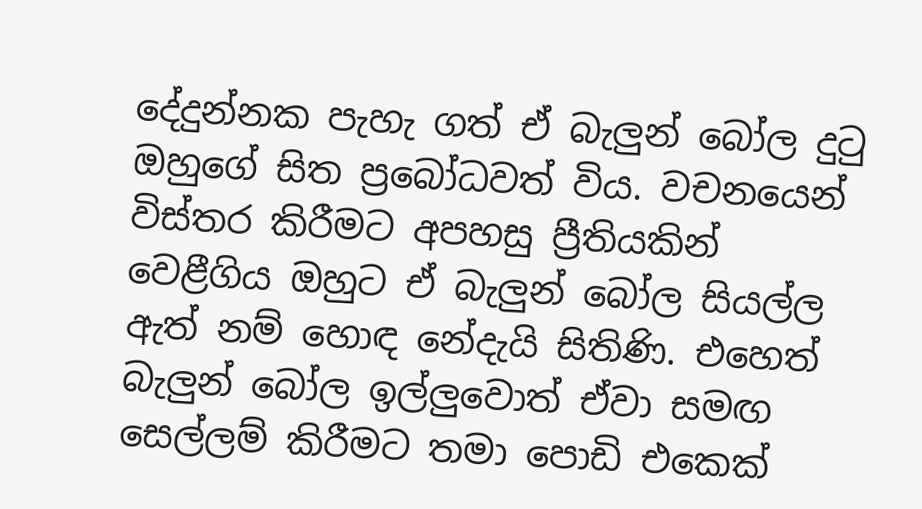දේදුන්නක පැහැ ගත් ඒ බැලුන් බෝල දුටු ඔහු‍ගේ සිත ප්‍රබෝධවත් විය. වචනයෙන් විස්තර කිරීමට අපහසු ප්‍රීතියකින් වෙළීගිය ඔහුට ඒ බැලුන් බෝල සියල්ල ඇත් නම් හොඳ නේදැයි සිතිණි. එහෙත් බැලුන් ‍බෝල ඉල්ලුවොත් ඒවා සමඟ සෙල්ලම් කිරීමට තමා ‍පොඩි එකෙක්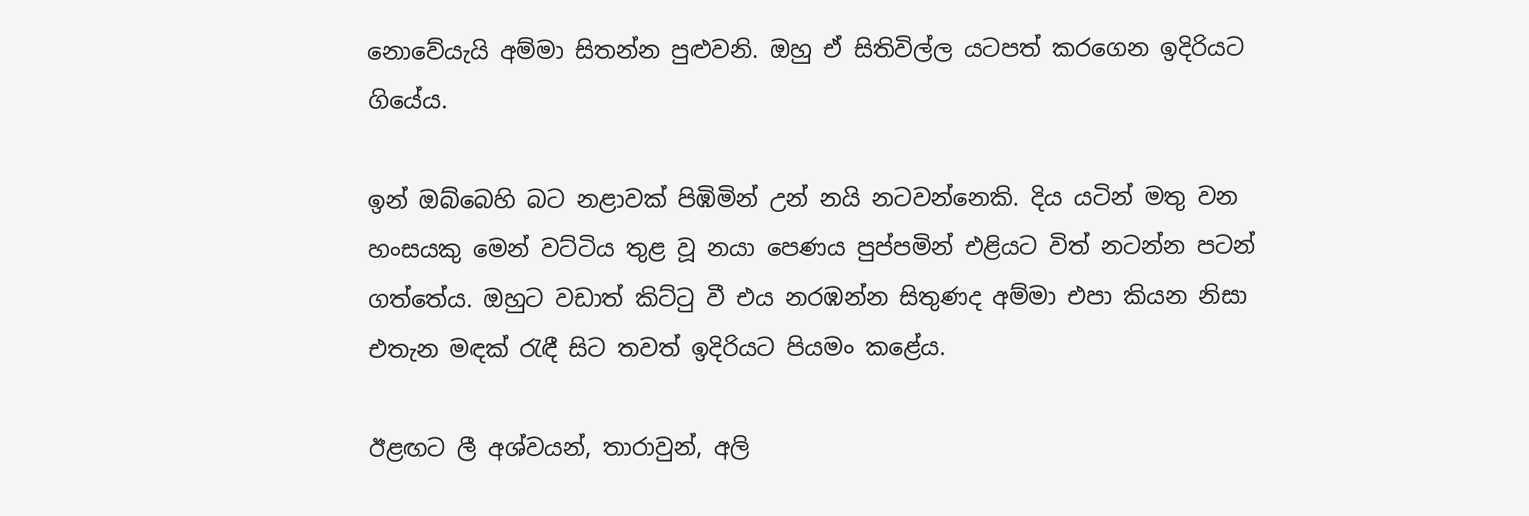නොවේයැයි අම්මා සිතන්න පුළුවනි. ඔහු ඒ සිතිවිල්ල යටපත් කරගෙන ඉදිරියට ගියේය.

ඉන් ඔබ්බෙහි බට නළාවක් පිඹිමින් උන් නයි නටවන්නෙකි. දිය යටින් මතු වන හංසයකු මෙන් වට්ටිය තුළ වූ නයා පෙණය පුප්පමින් එළියට විත් නටන්න පටන් ගත්තේය. ඔහුට වඩාත් කිට්ටු වී එය නරඹන්න සිතුණද අම්මා එපා කියන නිසා එතැන මඳක් රැඳී සිට තවත් ඉදිරියට පියමං කළේය.

ඊළඟට ලී අශ්වයන්, තාරාවුන්, අලි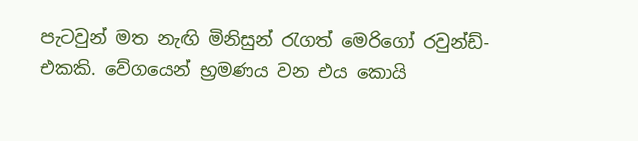පැටවුන් මත නැඟි මිනිසුන් රැගත් මෙරිගෝ රවුන්ඩ්-එකකි. වේගයෙන් භ්‍රමණය වන එය කොයි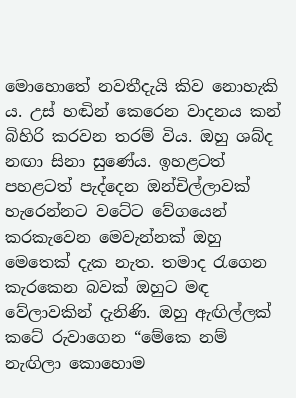මොහොතේ නවතීදැයි කිව නොහැකි ය. උස් හඬින් කෙරෙන වාදනය කන් බිහිරි කරවන තරම් විය. ඔහු ශබ්ද නඟා සිනා‍ සුණේය. ඉහළටත් පහළටත් පැද්දෙන ඔන්චිල්ලාවක් හැරෙන්නට වටේට වේගයෙන් කරකැවෙන මෙවැන්නක් ඔහු මෙතෙක් දැක නැත. තමාද රැගෙන කැරකෙන බවක් ඔහුට මඳ වේලාවකින් දැනිණි. ඔහු ඇඟිල්ලක් කටේ රුවාගෙන “මේකෙ නම් නැඟිලා කොහොම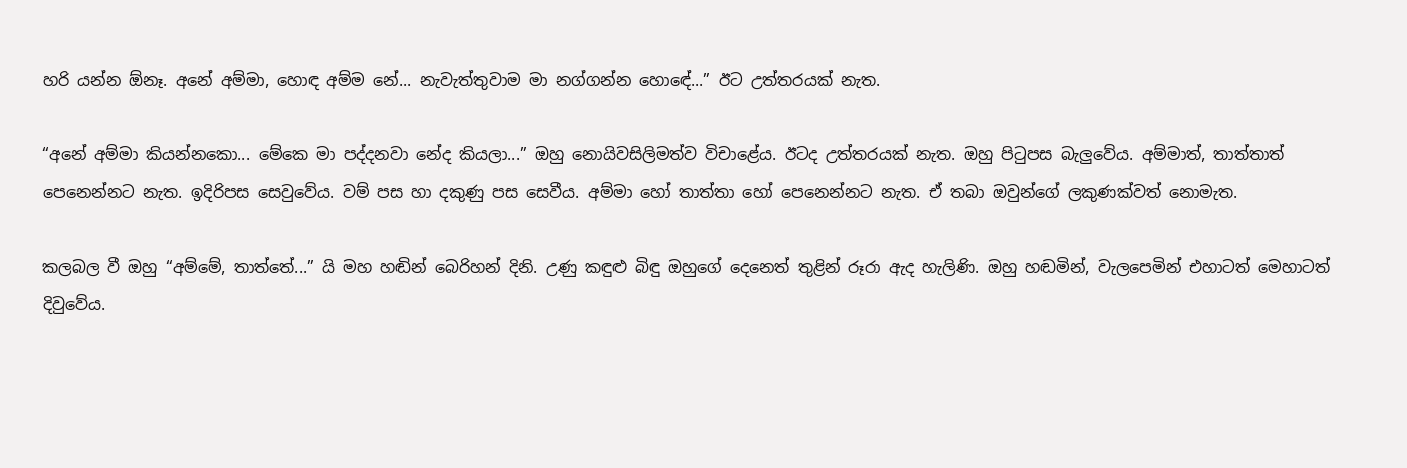හරි යන්න ඕනෑ. අනේ අම්මා, හොඳ අම්ම නේ... නැවැත්තුවාම මා නග්ගන්න හො‍ඳේ...” ඊට උත්තරයක් නැත.

“අනේ අම්මා කියන්නකො... මේකෙ මා පද්දනවා නේද කියලා...” ඔහු නොයිවසිලිමත්ව විචාළේය. ඊටද උත්තරයක් නැත. ඔහු පිටුපස බැලුවේය. අම්මාත්, තාත්තාත් පෙනෙන්නට නැත. ඉදිරිපස සෙවුවේය. වම් පස හා දකුණු පස සෙවීය. අම්මා හෝ තාත්තා හෝ පෙනෙන්නට නැත. ඒ තබා ඔවුන්ගේ ලකුණක්වත් නොමැත.

කලබල වී ඔහු “අම්මේ, තාත්තේ...” යි මහ හඬින් බෙරිහන් දිනි. උණු කඳුළු බිඳු ඔහුගේ දෙනෙත් තුළින් රූරා ඇද හැලිණි. ඔහු හඬමින්, වැලපෙමින් එහාටත් මෙහාටත් දිවු‍වේය.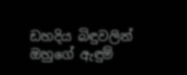ඩහදිය බිඳුවලින් ඔහුගේ ඇඳුම්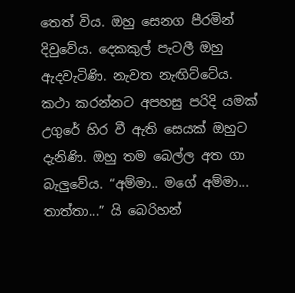තෙත් විය. ඔහු සෙනග පීරමින් දිවුවේය. දෙකකුල් පැටලී ඔහු ඇදවැටිණි. නැවත නැඟිට්ටේය. කථා කරන්නට අපහසු පරිදි යමක් උගුරේ හිර වී ඇති සෙයක් ඔහුට දැනිණි. ඔහු තම බෙල්ල අත ගා බැලුවේය. “අම්මා.. මගේ අම්මා... තාත්තා...” යි බෙරිහන්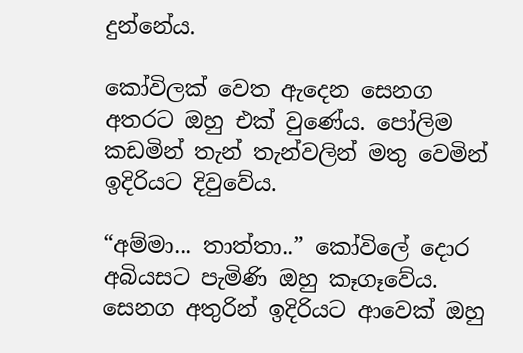දුන්නේය.

කෝවිලක් වෙත ඇදෙන සෙනග අතරට ඔහු එක් වුණේය. පෝලිම කඩමින් තැන් තැන්වලින් මතු වෙමින් ඉදිරියට දිවුවේය.

“අම්මා... තාත්තා..” කෝවිලේ දොර අබියසට පැමිණි ඔහු කෑගෑවේය. සෙනග අතුරින් ඉදිරියට ආවෙක් ඔහු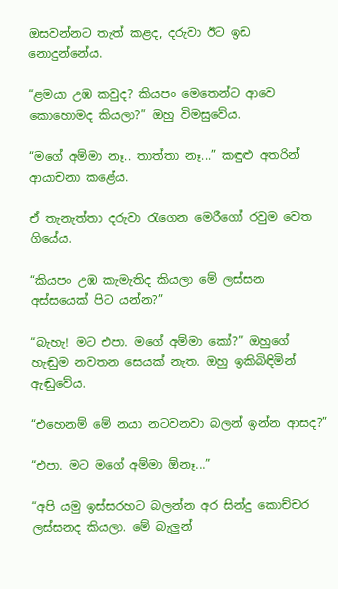ඔසවන්නට තැත් කළද, දරුවා ඊට ඉඩ නොදුන්නේය.

“ළමයා උඹ කවුද? කියපං මෙතෙන්ට ආවෙ කොහොමද කියලා?” ඔහු විමසුවේය.

“මගේ අම්මා නෑ.. තාත්තා නෑ...” කඳුළු අතරින් ආයාචනා කළේය.

ඒ තැනැත්තා දරුවා රැගෙන මෙරීගෝ රවුම වෙත ගියේය.

“කියපං උඹ කැමැතිද කියලා මේ ලස්සන අස්සයෙක් පිට යන්න?”

“බැහැ! මට එපා. මගේ අම්මා කෝ?” ඔහුගේ හැඬුම නවතන සෙයක් නැත. ඔහු ඉකිබිඳිමින් ඇඬුවේය.

“එහෙනම් මේ නයා නටවනවා බලන් ඉන්න ආසද?”

“එපා. මට මගේ අම්මා ඕනෑ...”

“අපි යමු ඉස්සරහට බලන්න අර සින්දු කොච්චර ලස්සනද කියලා. මේ බැලුන්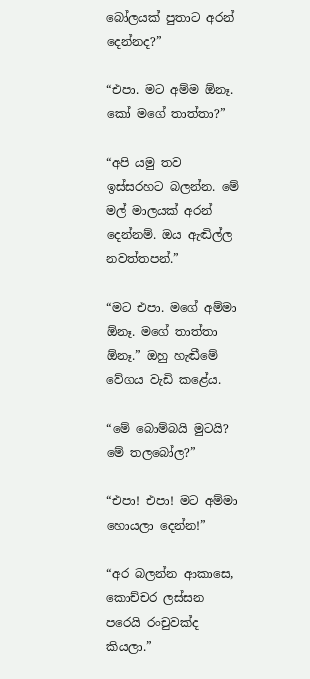බෝලයක් පුතාට අරන් දෙන්නද?”

“එපා. මට අම්ම ඕනෑ. කෝ මගේ තාත්තා?”

“අපි යමු තව ඉස්සරහට බලන්න. මේ මල් මාලයක් අරන් දෙන්නම්. ඔය ඇඬිල්ල නවත්තපන්.”

“මට එපා. මගේ අම්මා ඕනෑ. මගේ තාත්තා ඕනෑ.” ඔහු හැඬීමේ වේගය වැඩි කළේය.

“මේ බොම්බයි මුටයි? මේ තලබෝල?”

“එපා! එපා! මට අම්මා හොයලා දෙන්න!”

“අර බලන්න ආකාසෙ, කොච්චර ලස්සන පරෙයි රංචුවක්ද කියලා.”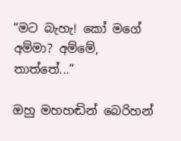“මට බැහැ! කෝ මගේ අම්මා? අම්මේ, තාත්තේ...”

ඔහු මහහඬින් බෙරිහන්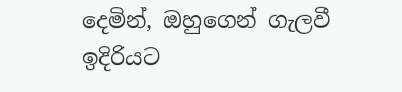දෙමින්, ඔහුගෙන් ගැලවී ඉදිරියට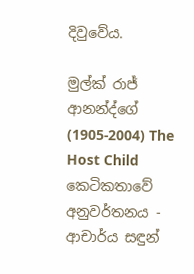දිවුවේය.

මුල්ක් රාජ් ආනන්ද්ගේ (1905-2004) The Host Child කෙටිකතාවේ අනුවර්තනය - ආචාර්ය සඳුන්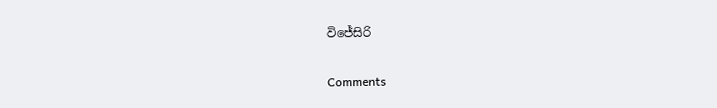විජේසිරි

Comments